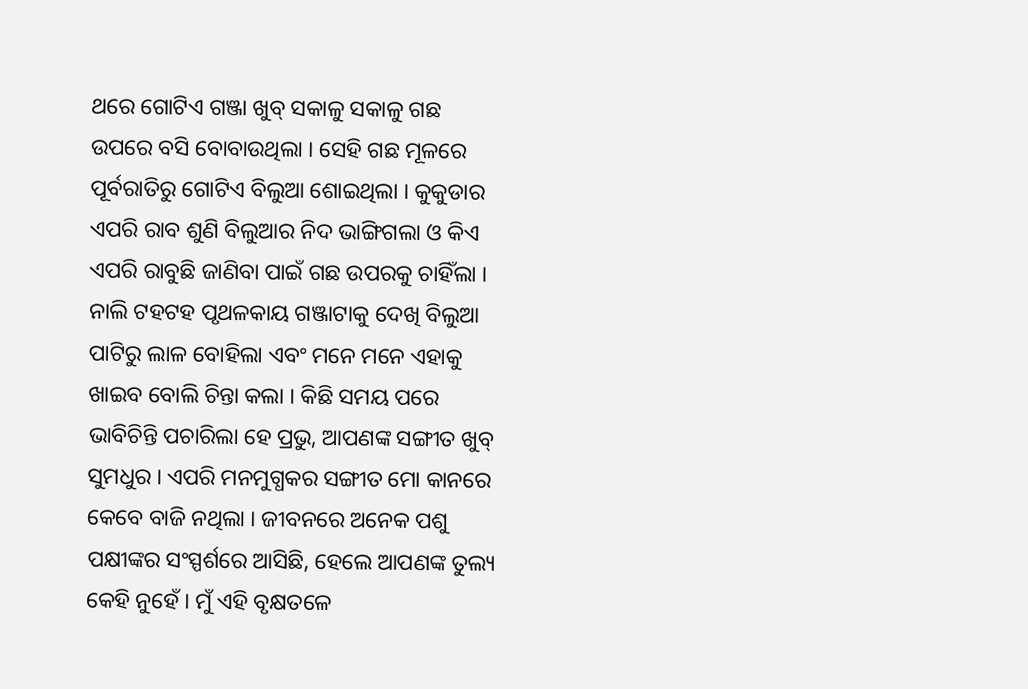ଥରେ ଗୋଟିଏ ଗଞ୍ଜା ଖୁବ୍ ସକାଳୁ ସକାଳୁ ଗଛ ଉପରେ ବସି ବୋବାଉଥିଲା । ସେହି ଗଛ ମୂଳରେ ପୂର୍ବରାତିରୁ ଗୋଟିଏ ବିଲୁଆ ଶୋଇଥିଲା । କୁକୁଡାର ଏପରି ରାବ ଶୁଣି ବିଲୁଆର ନିଦ ଭାଙ୍ଗିଗଲା ଓ କିଏ ଏପରି ରାବୁଛି ଜାଣିବା ପାଇଁ ଗଛ ଉପରକୁ ଚାହିଁଲା । ନାଲି ଟହଟହ ପୃଥଳକାୟ ଗଞ୍ଜାଟାକୁ ଦେଖି ବିଲୁଆ ପାଟିରୁ ଲାଳ ବୋହିଲା ଏବଂ ମନେ ମନେ ଏହାକୁ ଖାଇବ ବୋଲି ଚିନ୍ତା କଲା । କିଛି ସମୟ ପରେ ଭାବିଚିନ୍ତି ପଚାରିଲା ହେ ପ୍ରଭୁ, ଆପଣଙ୍କ ସଙ୍ଗୀତ ଖୁବ୍ ସୁମଧୁର । ଏପରି ମନମୁଗ୍ଧକର ସଙ୍ଗୀତ ମୋ କାନରେ କେବେ ବାଜି ନଥିଲା । ଜୀବନରେ ଅନେକ ପଶୁ ପକ୍ଷୀଙ୍କର ସଂସ୍ପର୍ଶରେ ଆସିଛି, ହେଲେ ଆପଣଙ୍କ ତୁଲ୍ୟ କେହି ନୁହେଁ । ମୁଁ ଏହି ବୃକ୍ଷତଳେ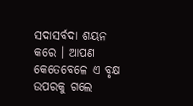ସଦାସର୍ବଦା ଶୟନ କରେ । ଆପଣ କେତେବେଳେ ଏ ବୃକ୍ଷ ଉପରକୁ ଗଲେ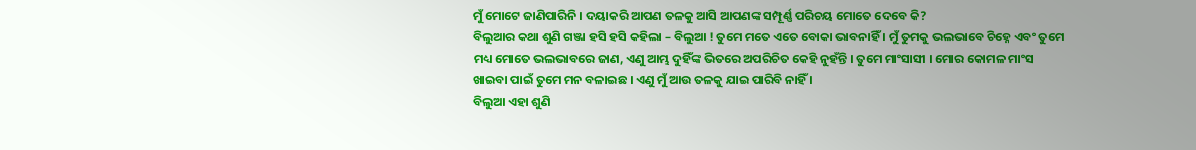ମୁଁ ମୋଟେ ଜାଣିପାରିନି । ଦୟାକରି ଆପଣ ତଳକୁ ଆସି ଆପଣଙ୍କ ସମ୍ପୂର୍ଣ୍ଣ ପରିଚୟ ମୋତେ ଦେବେ କି?
ବିଲୁଆର କଥା ଶୁଣି ଗଞ୍ଜା ହସି ହସି କହିଲା – ବିଲୁଆ ! ତୁମେ ମତେ ଏତେ ବୋକା ଭାବନାହିଁ । ମୁଁ ତୁମକୁ ଭଲଭାବେ ଚିହ୍ନେ ଏବଂ ତୁମେ ମଧ୍ୟ ମୋତେ ଭଲଭାବରେ ଜାଣ, ଏଣୁ ଆମ୍ଭ ଦୁହିଁଙ୍କ ଭିତରେ ଅପରିଚିତ କେହି ନୁହଁନ୍ତି । ତୁମେ ମାଂସାସୀ । ମୋର କୋମଳ ମାଂସ ଖାଇବା ପାଇଁ ତୁମେ ମନ ବଳାଇଛ । ଏଣୁ ମୁଁ ଆଉ ତଳକୁ ଯାଇ ପାରିବି ନାହିଁ ।
ବିଲୁଆ ଏହା ଶୁଣି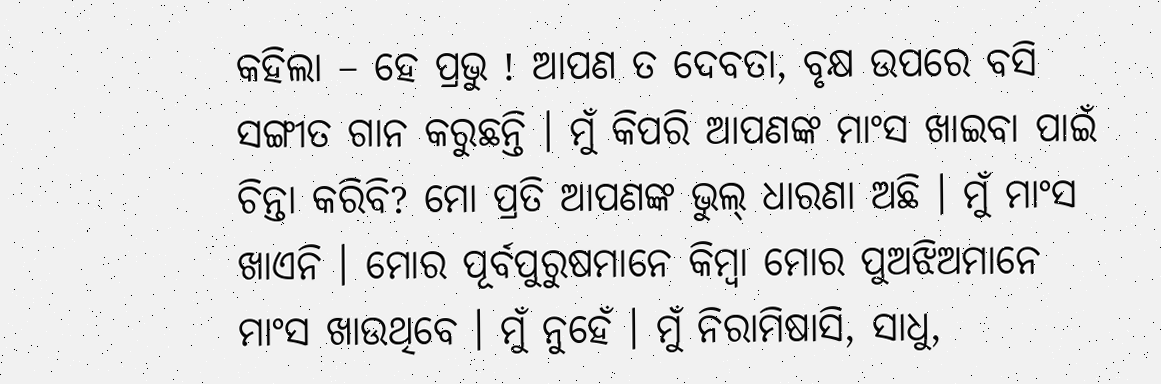କହିଲା – ହେ ପ୍ରଭୁ ! ଆପଣ ତ ଦେବତା, ବୃକ୍ଷ ଉପରେ ବସି ସଙ୍ଗୀତ ଗାନ କରୁଛନ୍ତି । ମୁଁ କିପରି ଆପଣଙ୍କ ମାଂସ ଖାଇବା ପାଇଁ ଚିନ୍ତା କରିବି? ମୋ ପ୍ରତି ଆପଣଙ୍କ ଭୁଲ୍ ଧାରଣା ଅଛି । ମୁଁ ମାଂସ ଖାଏନି । ମୋର ପୂର୍ବପୁରୁଷମାନେ କିମ୍ବା ମୋର ପୁଅଝିଅମାନେ ମାଂସ ଖାଉଥିବେ । ମୁଁ ନୁହେଁ । ମୁଁ ନିରାମିଷାସି, ସାଧୁ,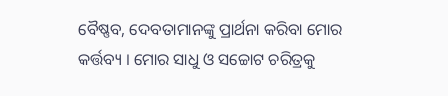ବୈଷ୍ଣବ, ଦେବତାମାନଙ୍କୁ ପ୍ରାର୍ଥନା କରିବା ମୋର କର୍ତ୍ତବ୍ୟ । ମୋର ସାଧୁ ଓ ସଚ୍ଚୋଟ ଚରିତ୍ରକୁ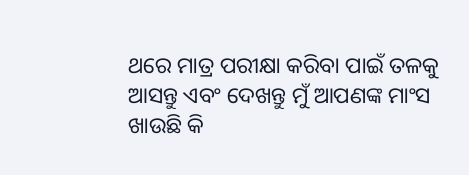ଥରେ ମାତ୍ର ପରୀକ୍ଷା କରିବା ପାଇଁ ତଳକୁ ଆସନ୍ତୁ ଏବଂ ଦେଖନ୍ତୁ ମୁଁ ଆପଣଙ୍କ ମାଂସ ଖାଉଛି କି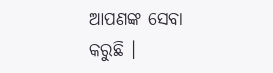ଆପଣଙ୍କ ସେବା କରୁଛି ।